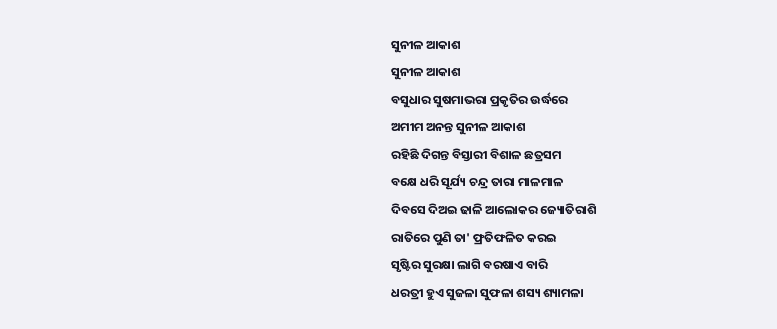ସୁନୀଳ ଆକାଶ
ସୁନୀଳ ଆକାଶ
ବସୁଧାର ସୁଷମାଭରା ପ୍ରକୃତିର ଉର୍ଦ୍ଧରେ
ଅମୀମ ଅନନ୍ତ ସୁନୀଳ ଆକାଶ
ରହିଛି ଦିଗନ୍ତ ବିସ୍ତାରୀ ବିଶାଳ ଛତ୍ରସମ
ବକ୍ଷେ ଧରି ସୂର୍ଯ୍ୟ ଚନ୍ଦ୍ର ତାରା ମାଳମାଳ
ଦିବସେ ଦିଅଇ ଢାଳି ଆଲୋକର ଜ୍ୟୋତିରାଶି
ରାତିରେ ପୁଣି ତା' ଫ୍ରତିଫଳିତ କରଇ
ସୃଷ୍ଟିର ସୁରକ୍ଷା ଲାଗି ବରଷାଏ ବାରି
ଧରତ୍ରୀ ହୁଏ ସୁଜଳା ସୁଫଳା ଶସ୍ୟ ଶ୍ୟାମଳା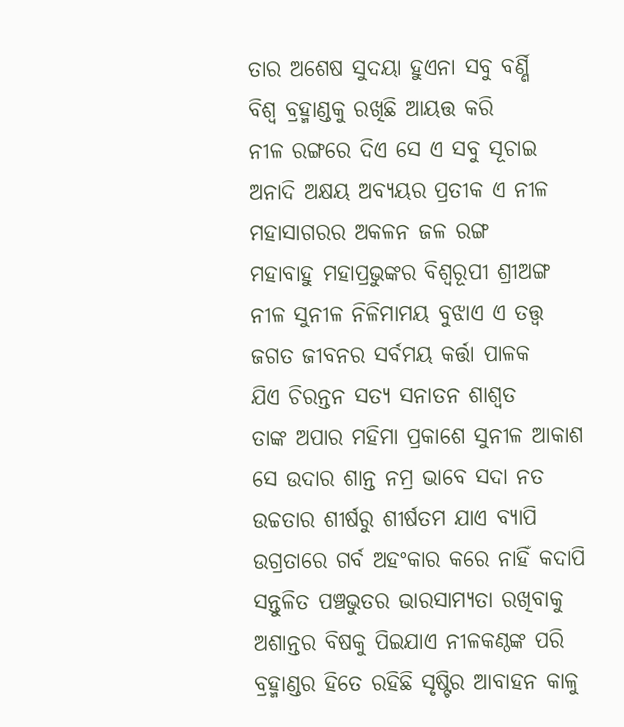ତାର ଅଶେଷ ସୁଦୟା ହୁଏନା ସବୁ ବର୍ଣ୍ଣି
ବିଶ୍ବ ବ୍ରହ୍ମାଣ୍ଡକୁ ରଖିଛି ଆୟତ୍ତ କରି
ନୀଳ ରଙ୍ଗରେ ଦିଏ ସେ ଏ ସବୁ ସୂଚାଇ
ଅନାଦି ଅକ୍ଷୟ ଅବ୍ୟୟର ପ୍ରତୀକ ଏ ନୀଳ
ମହାସାଗରର ଅକଳନ ଜଳ ରଙ୍ଗ
ମହାବାହୁ ମହାପ୍ରଭୁଙ୍କର ବିଶ୍ବରୂପୀ ଶ୍ରୀଅଙ୍ଗ
ନୀଳ ସୁନୀଳ ନିଳିମାମୟ ବୁଝାଏ ଏ ତତ୍ତ୍ଵ
ଜଗତ ଜୀବନର ସର୍ବମୟ କର୍ତ୍ତା ପାଳକ
ଯିଏ ଚିରନ୍ତନ ସତ୍ୟ ସନାତନ ଶାଶ୍ଵତ
ତାଙ୍କ ଅପାର ମହିମା ପ୍ରକାଶେ ସୁନୀଳ ଆକାଶ
ସେ ଉଦାର ଶାନ୍ତ ନମ୍ର ଭାବେ ସଦା ନତ
ଉଚ୍ଚତାର ଶୀର୍ଷରୁ ଶୀର୍ଷତମ ଯାଏ ବ୍ୟାପି
ଉଗ୍ରତାରେ ଗର୍ବ ଅହଂକାର କରେ ନାହିଁ କଦାପି
ସନ୍ତୁଳିତ ପଞ୍ଚଭୁତର ଭାରସାମ୍ୟତା ରଖିବାକୁ
ଅଶାନ୍ତର ବିଷକୁ ପିଇଯାଏ ନୀଳକଣ୍ଠଙ୍କ ପରି
ବ୍ରହ୍ମାଣ୍ଡର ହିତେ ରହିଛି ସୃଷ୍ଟିର ଆବାହନ କାଳୁ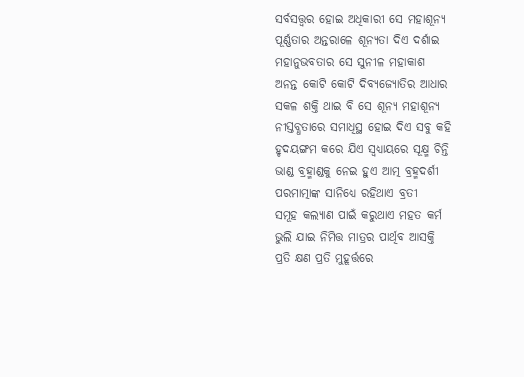ସର୍ବସତ୍ତ୍ଵର ହୋଇ ଅଧିକାରୀ ସେ ମହାଶୂନ୍ୟ
ପୂର୍ଣ୍ଣତାର ଅନ୍ତରାଳେ ଶୂନ୍ୟତା ଦିଏ ଦର୍ଶାଇ
ମହାନୁଭବତାର ସେ ସୁନୀଳ ମହାକାଶ
ଅନନ୍ତ କୋଟି କୋଟି ଦିବ୍ୟଜ୍ୟୋତିର ଆଧାର
ସକଳ ଶକ୍ତି ଥାଇ ବି ସେ ଶୂନ୍ୟ ମହାଶୂନ୍ୟ
ନୀସ୍ତବ୍ଧତାରେ ସମାଧିସ୍ଥ ହୋଇ ଦିଏ ସବୁ କହି
ହୃଦୟଙ୍ଗମ କରେ ଯିଏ ସ୍ବଧ୍ୟାୟରେ ସୂକ୍ଷ୍ମ ଚିନ୍ତି
ଭାଣ୍ଡ ବ୍ରହ୍ମାଣ୍ଡକୁ ନେଇ ହୁଏ ଆତ୍ମ ବ୍ରହ୍ମଦର୍ଶୀ
ପରମାତ୍ମାଙ୍କ ସାନିଧ୍ୟେ ରହିଥାଏ ବ୍ରତୀ
ସମୂହ କଲ୍ୟାଣ ପାଇଁ କରୁଥାଏ ମହତ କର୍ମ
ଭୁଲି ଯାଇ ନିମିତ୍ତ ମାତ୍ରର ପାର୍ଥିବ ଆସକ୍ତି
ପ୍ରତି କ୍ଷଣ ପ୍ରତି ମୁହୂର୍ତ୍ତରେ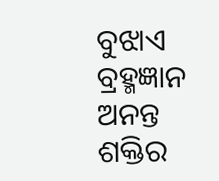ବୁଝାଏ ବ୍ରହ୍ମଜ୍ଞାନ
ଅନନ୍ତ ଶକ୍ତିର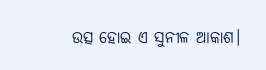ଉତ୍ସ ହୋଇ ଏ ସୁନୀଳ ଆକାଶ।